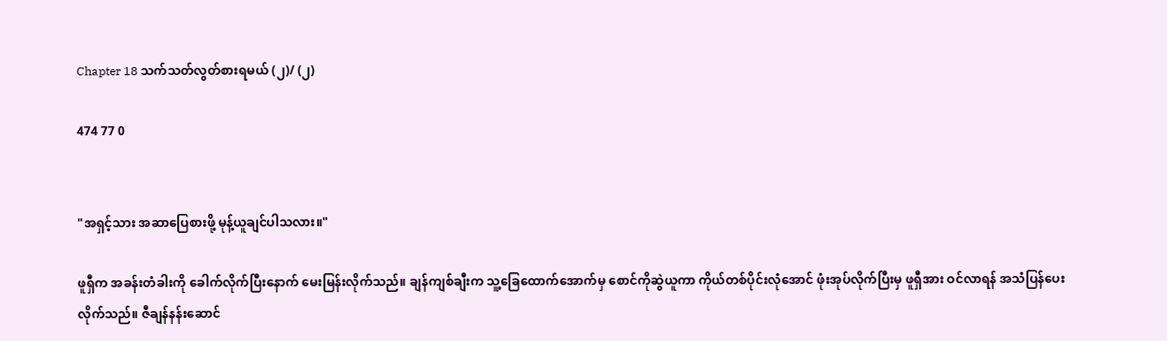Chapter 18 သက်သတ်လွတ်စားရမယ် (၂)/ (၂)

474 77 0


"အရှင့်သား အဆာပြေစားဖို့ မုန့်ယူချင်ပါသလား။"

ဖူရှီက အခန်းတံခါးကို ခေါက်လိုက်ပြီးနောက် မေးမြန်းလိုက်သည်။ ချန်ကျစ်ချီးက သူ့ခြေထောက်အောက်မှ စောင်ကိုဆွဲယူကာ ကိုယ်တစ်ပိုင်းလုံအောင် ဖုံးအုပ်လိုက်ပြီးမှ ဖူရှီအား ဝင်လာရန် အသံပြန်ပေးလိုက်သည်။ ဇီချန်နန်းဆောင်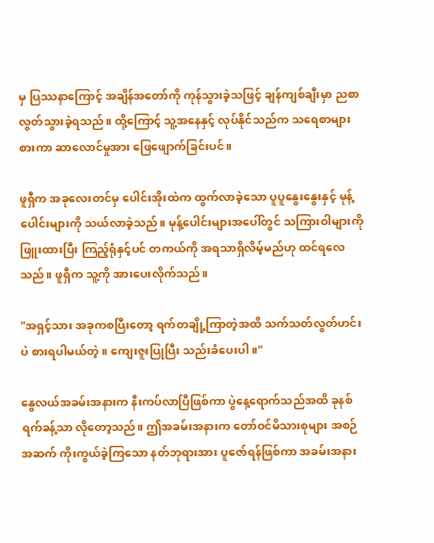မှ ပြဿနာကြောင့် အချိန်အတော်ကို ကုန်သွားခဲ့သဖြင့် ချန်ကျစ်ချီးမှာ ညစာလွတ်သွားခဲ့ရသည်။ ထို့ကြောင့် သူ့အနေနှင့် လုပ်နိုင်သည်က သရေစာများစားကာ ဆာလောင်မှုအား ဖြေဖျောက်ခြင်းပင်။

ဖူရှီက အခုလေးတင်မှ ပေါင်းအိုးထဲက ထွက်လာခဲ့သော ပူ‌ပူနွေးနွေးနှင့် မုန့်ပေါင်းများကို သယ်လာခဲ့သည်။ မုန့်ပေါင်းများအပေါ်တွင် သကြားဝါများကို ဖြူးထားပြီး ကြည့်ရုံနှင့်ပင် တကယ်ကို အရသာရှိလိမ့်မည်ဟု ထင်ရလေသည်။ ဖူရှီက သူ့ကို အားပေးလိုက်သည်။

"အရှင့်သား အခုကစပြီးတော့ ရက်တချို့ကြာတဲ့အထိ သက်သတ်လွတ်ဟင်းပဲ စားရပါမယ်တဲ့။ ကျေးဇူးပြုပြီး သည်းခံပေးပါ။"

နွေလယ်အခမ်းအနားက နီးကပ်လာပြီဖြစ်ကာ ပွဲနေ့ရောက်သည်အထိ ခုနစ်ရက်ခန့်သာ လိုတော့သည်။ ဤအခမ်းအနားက တော်ဝင်မိသားစုများ အစဉ်အဆက် ကိုးကွယ်ခဲ့ကြသော နတ်ဘုရားအား ပူဇော်ရန်ဖြစ်ကာ အခမ်းအနား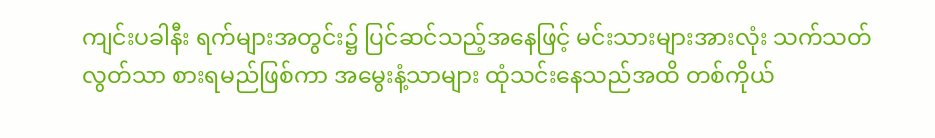ကျင်းပခါနီး ရက်များအတွင်း၌ ပြင်ဆင်သည့်အနေဖြင့် မင်းသားများအားလုံး သက်သတ်လွတ်သာ စားရမည်ဖြစ်ကာ အမွေးနံ့သာများ ထုံသင်းနေသည်အထိ တစ်ကိုယ်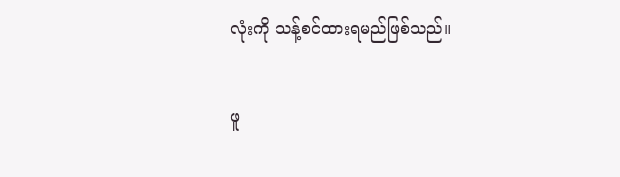လုံးကို သန့်စင်ထားရမည်ဖြစ်သည်။

ဖူ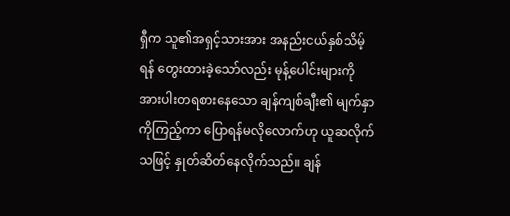ရှီက သူ၏အရှင့်သားအား အနည်းငယ်နှစ်သိမ့်ရန် တွေးထားခဲ့သော်လည်း မုန့်ပေါင်းများကို အားပါးတရစားနေသော ချန်ကျစ်ချီး၏ မျက်နှာကိုကြည့်ကာ ပြောရန်မလိုလောက်ဟု ယူဆလိုက်သဖြင့် နှုတ်ဆိတ်နေလိုက်သည်။ ချန်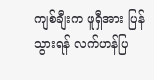ကျစ်ချီးက ဖူရှီအား ပြန်သွားရန် လက်ဟန်ပြ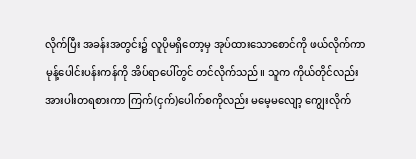လိုက်ပြီး အခန်းအတွင်း၌ လူပိုမရှိတော့မှ အုပ်ထားသောစောင်ကို ဖယ်လိုက်ကာ မုန့်ပေါင်းပန်းကန်ကို အိပ်ရာပေါ်တွင် တင်လိုက်သည်။ သူက ကိုယ်တိုင်လည်း အားပါးတရစားကာ ကြက်(ငှက်)ပေါက်စကိုလည်း မမေ့မလျော့ ကျွေးလိုက်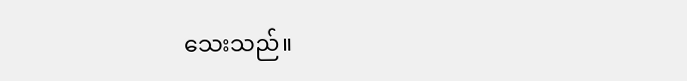သေးသည်။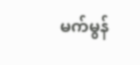မက်မွန်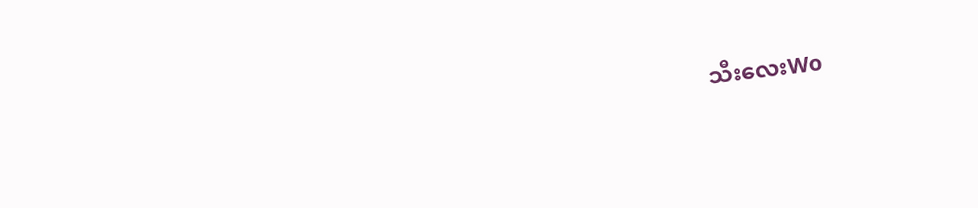သီးလေးWo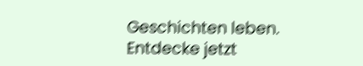Geschichten leben. Entdecke jetzt